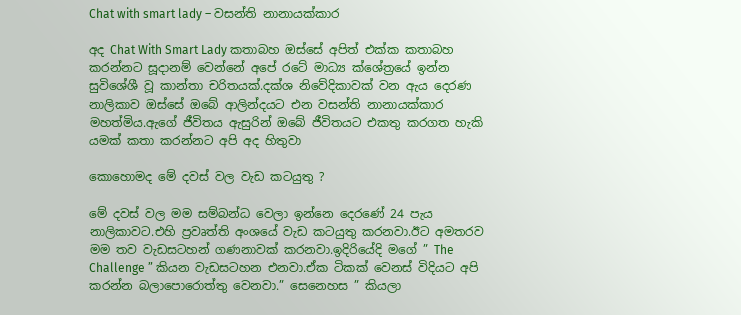Chat with smart lady – වසන්ති නානායක්කාර

අද Chat With Smart Lady කතාබහ ඔස්සේ අපිත් එක්ක කතාබහ කරන්නට සූදානම් වෙන්නේ අපේ රටේ මාධ්‍ය ක්ශේත්‍රයේ ඉන්න සුවිශේශී වූ කාන්තා චරිතයක්.දක්ශ නිවේදිකාවක් වන ඇය දෙරණ නාලිකාව ඔස්සේ ඔබේ ආලින්දයට එන වසන්ති නානායක්කාර මහත්මිය.ඇගේ ජීවිතය ඇසුරින් ඔබේ ජීවිතයට එකතු කරගත හැකි යමක් කතා කරන්නට අපි අද හිතුවා

කොහොමද මේ දවස් වල වැඩ කටයුතු ?

මේ දවස් වල මම සම්බන්ධ වෙලා ඉන්නෙ දෙරණේ 24 පැය නාලිකාවට.එහි ප්‍රවෘත්ති අංශයේ වැඩ කටයුතු කරනවා.ඊට අමතරව මම තව වැඩසටහන් ගණනාවක් කරනවා.ඉදිරියේදි මගේ ” The Challenge ” කියන වැඩසටහන එනවා.ඒක ටිකක් වෙනස් විදියට අපි කරන්න බලාපොරොත්තු වෙනවා.” සෙනෙහස ” කියලා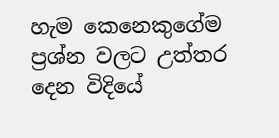හැම කෙනෙකුගේම ප්‍රශ්න වලට උත්තර දෙන විදියේ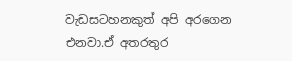වැඩසටහනකුත් අපි අරගෙන එනවා.ඒ අතරතුර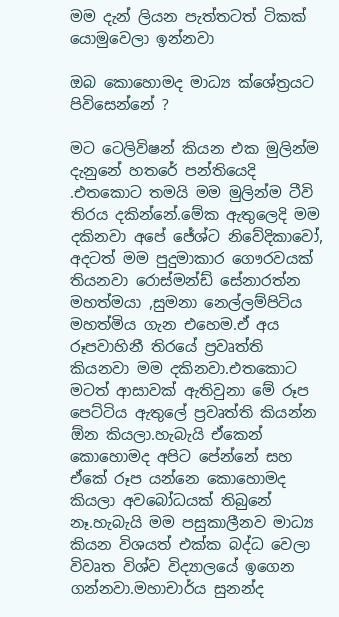මම දැන් ලියන පැත්තටත් ටිකක් යොමුවෙලා ඉන්නවා

ඔබ කොහොමද මාධ්‍ය ක්ශේත්‍රයට පිවිසෙන්නේ ?

මට ටෙලිවිෂන් කියන එක මුලින්ම දැනුනේ හතරේ පන්තියෙදි .එතකොට තමයි මම මුලින්ම ටීවි තිරය දකින්නේ.මේක ඇතුලෙදි මම දකිනවා අපේ ජේශ්ට නිවේදිකාවෝ, අදටත් මම පුදුමාකාර ගෞරවයක් තියනවා රොස්මන්ඩ් සේනාරත්න මහත්මයා ,සුමනා නෙල්ලම්පිටිය මහත්මිය ගැන එහෙම.ඒ අය රූපවාහිනී තිරයේ ප්‍රවෘත්ති කියනවා මම දකිනවා.එතකොට මටත් ආසාවක් ඇතිවුනා මේ රූප පෙට්ටිය ඇතුලේ ප්‍රවෘත්ති කියන්න ඕන කියලා.හැබැයි ඒකෙන් කොහොමද අපිට පේන්නේ සහ ඒකේ රූප යන්නෙ කොහොමද කියලා අවබෝධයක් තිබුනේ නෑ.හැබැයි මම පසුකාලීනව මාධ්‍ය කියන විශයත් එක්ක බද්ධ වෙලා විවෘත විශ්ව විද්‍යාලයේ ඉගෙන ගන්නවා.මහාචාර්ය සුනන්ද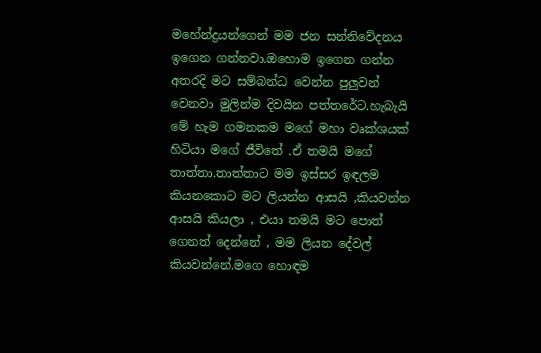මහේන්ද්‍රයන්ගෙන් මම ජන සන්නිවේදනය ඉගෙන ගන්නවා.ඔහොම ඉගෙන ගන්න අතරදි මට සම්බන්ධ වෙන්න පුලුවන් වෙනවා මුලින්ම දිවයින පත්තරේට.හැබැයි මේ හැම ගමනකම මගේ මහා වෘක්ශයක් හිටියා මගේ ජීවිතේ .ඒ තමයි මගේ තාත්තා.තාත්තාට මම ඉස්සර ඉඳලම කියනකොට මට ලියන්න ආසයි ,කියවන්න ආසයි කියලා , එයා තමයි මට පොත් ගෙනත් දෙන්නේ , මම ලියන දේවල් කියවන්නේ.මගෙ හොඳම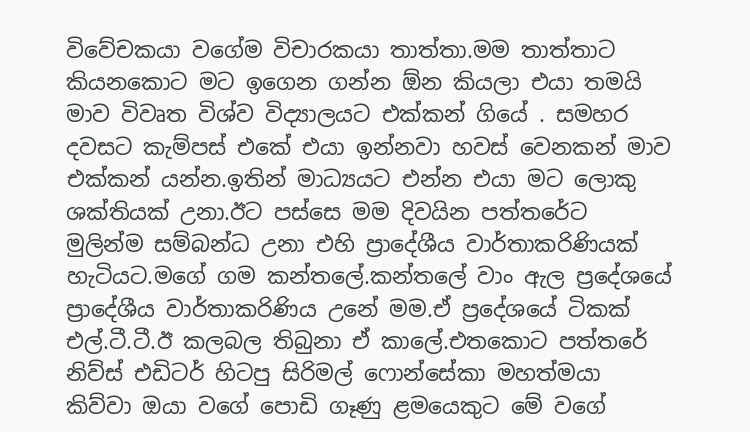විවේචකයා වගේම විචාරකයා තාත්තා.මම තාත්තාට කියනකොට මට ඉගෙන ගන්න ඕන කියලා එයා තමයි මාව විවෘත විශ්ව විද්‍යාලයට එක්කන් ගියේ . සමහර දවසට කැම්පස් එකේ එයා ඉන්නවා හවස් වෙනකන් මාව එක්කන් යන්න.ඉතින් මාධ්‍යයට එන්න එයා මට ලොකු ශක්තියක් උනා.ඊට පස්සෙ මම දිවයින පත්තරේට මුලින්ම සම්බන්ධ උනා එහි ප්‍රාදේශීය වාර්තාකරිණියක් හැටියට.මගේ ගම කන්තලේ.කන්තලේ වාං ඇල ප්‍රදේශයේ ප්‍රාදේශීය වාර්තාකරිණිය උනේ මම.ඒ ප්‍රදේශයේ ටිකක් එල්.ටී.ටී.ඊ කලබල තිබුනා ඒ කාලේ.එතකොට පත්තරේ නිව්ස් එඩිටර් හිටපු සිරිමල් ෆොන්සේකා මහත්මයා කිව්වා ඔයා වගේ පොඩි ගෑණු ළමයෙකුට මේ වගේ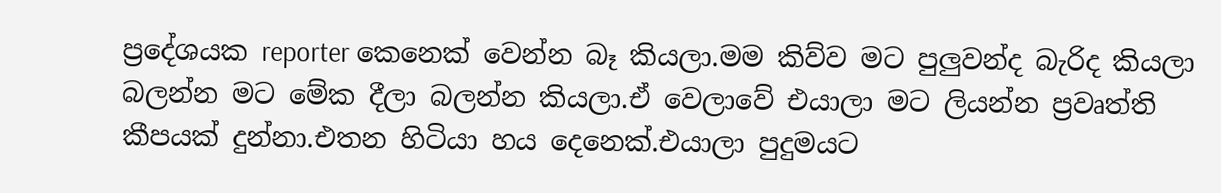ප්‍රදේශයක reporter කෙනෙක් වෙන්න බෑ කියලා.මම කිව්ව මට පුලුවන්ද බැරිද කියලා බලන්න මට මේක දීලා බලන්න කියලා.ඒ වෙලාවේ එයාලා මට ලියන්න ප්‍රවෘත්ති කීපයක් දුන්නා.එතන හිටියා හය දෙනෙක්.එයාලා පුදුමයට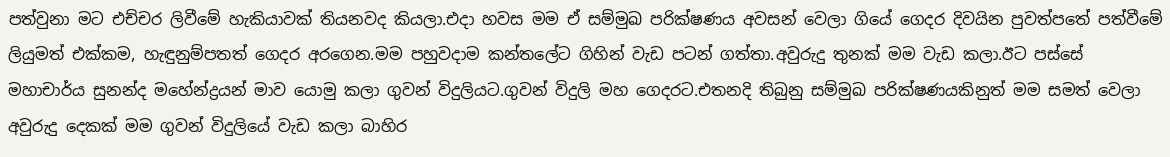පත්වුනා මට එච්චර ලිවීමේ හැකියාවක් තියනවද කියලා.එදා හවස මම ඒ සම්මුඛ පරික්ෂණය අවසන් වෙලා ගියේ ගෙදර දිවයින පුවත්පතේ පත්වීමේ ලියුමත් එක්කම, හැඳුනුම්පතත් ගෙදර අරගෙන.මම පහුවදාම කන්තලේට ගිහින් වැඩ පටන් ගත්තා.අවුරුදු තුනක් මම වැඩ කලා.ඊට පස්සේ මහාචාර්ය සුනන්ද මහේන්ද්‍රයන් මාව යොමු කලා ගුවන් විදුලියට.ගුවන් විදුලි මහ ගෙදරට.එතනදි තිබුනු සම්මුඛ පරික්ෂණයකිනුත් මම සමත් වෙලා අවුරුදු දෙකක් මම ගුවන් විදුලියේ වැඩ කලා බාහිර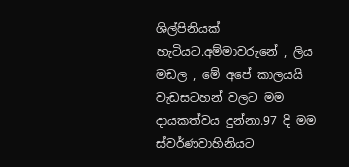ශිල්පිනියක් හැටියට.අම්මාවරුනේ , ලිය මඩල , මේ අපේ කාලයයි වැඩසටහන් වලට මම දායකත්වය දුන්නා.97 දි මම ස්වර්ණවාහිනියට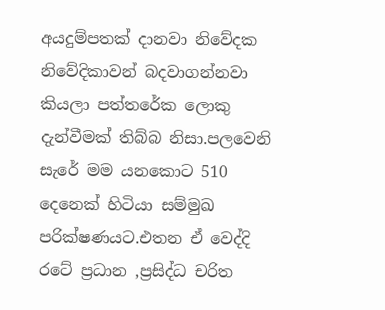අයදුම්පතක් දානවා නිවේදක නිවේදිකාවන් බදවාගන්නවා කියලා පත්තරේක ලොකු දැන්වීමක් තිබ්බ නිසා.පලවෙනි සැරේ මම යනකොට 510 දෙනෙක් හිටියා සම්මුඛ පරික්ෂණයට.එතන ඒ වෙද්දි රටේ ප්‍රධාන ,ප්‍රසිද්ධ චරිත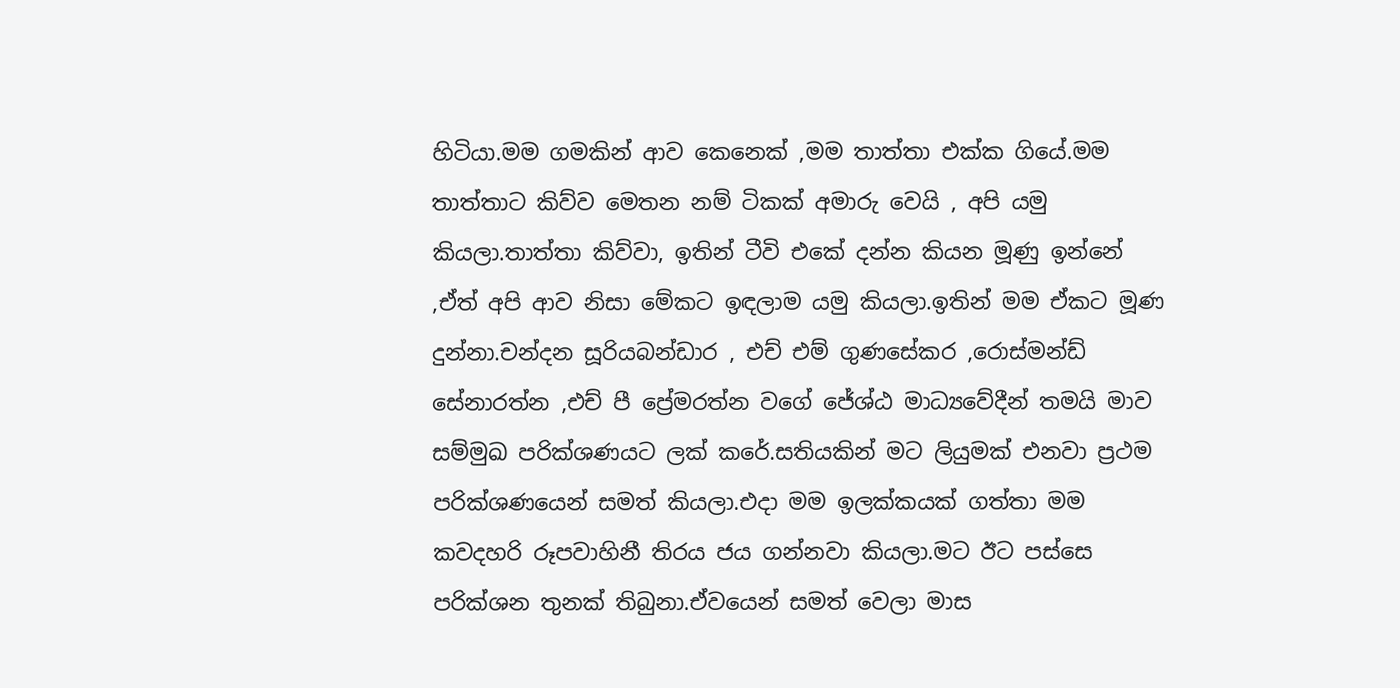හිටියා.මම ගමකින් ආව කෙනෙක් ,මම තාත්තා එක්ක ගියේ.මම තාත්තාට කිව්ව මෙතන නම් ටිකක් අමාරු වෙයි , අපි යමු කියලා.තාත්තා කිව්වා, ඉතින් ටීවි එකේ දන්න කියන මූණු ඉන්නේ ,ඒත් අපි ආව නිසා මේකට ඉඳලාම යමු කියලා.ඉතින් මම ඒකට මූණ දුන්නා.චන්දන සූරියබන්ඩාර , එච් එම් ගුණසේකර ,රොස්මන්ඩ් සේනාරත්න ,එච් පී ප්‍රේමරත්න වගේ ජේශ්ඨ මාධ්‍යවේදීන් තමයි මාව සම්මුඛ පරික්ශණයට ලක් කරේ.සතියකින් මට ලියුමක් එනවා ප්‍රථම පරික්ශණයෙන් සමත් කියලා.එදා මම ඉලක්කයක් ගත්තා මම කවදහරි රූපවාහිනී තිරය ජය ගන්නවා කියලා.මට ඊට පස්සෙ පරික්ශන තුනක් තිබුනා.ඒවයෙන් සමත් වෙලා මාස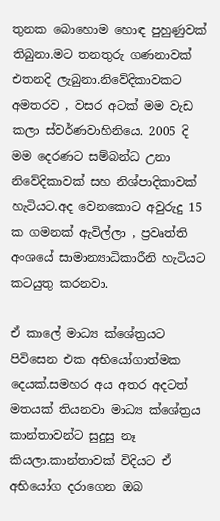තුනක බොහොම හොඳ පුහුණුවක් තිබුනා.මට තනතුරු ගණනාවක් එතනදි ලැබුනා.නිවේදිකාවකට අමතරව , වසර අටක් මම වැඩ කලා ස්වර්ණවාහිනියෙ. 2005 දි මම දෙරණට සම්බන්ධ උනා නිවේදිකාවක් සහ නිශ්පාදිකාවක් හැටියට.අද වෙනකොට අවුරුදු 15 ක ගමනක් ඇවිල්ලා , ප්‍රවෘත්ති අංශයේ සාමාන්‍යාධිකාරීනි හැටියට කටයුතු කරනවා.

ඒ කාලේ මාධ්‍ය ක්ශේත්‍රයට පිවිසෙන එක අභියෝගාත්මක දෙයක්.සමහර අය අතර අදටත් මතයක් තියනවා මාධ්‍ය ක්ශේත්‍රය කාන්තාවන්ට සුදුසු නෑ කියලා.කාන්තාවක් විදියට ඒ අභියෝග දරාගෙන ඔබ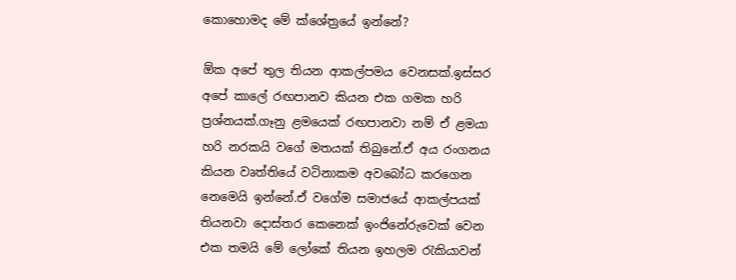කොහොමද මේ ක්ශේත්‍රයේ ඉන්නේ?

ඕක අපේ තුල තියන ආකල්පමය වෙනසක්.ඉස්සර අපේ කාලේ රඟපානව කියන එක ගමක හරි ප්‍රශ්නයක්.ගෑනු ළමයෙක් රඟපානවා නම් ඒ ළමයා හරි නරකයි වගේ මතයක් තිබුනේ.ඒ අය රංගනය කියන වෘත්තියේ වටිනාකම අවබෝධ කරගෙන නෙමෙයි ඉන්නේ.ඒ වගේම සමාජයේ ආකල්පයක් තියනවා දොස්තර කෙනෙක් ඉංජිනේරුවෙක් වෙන එක තමයි මේ ලෝකේ තියන ඉහලම රැකියාවන්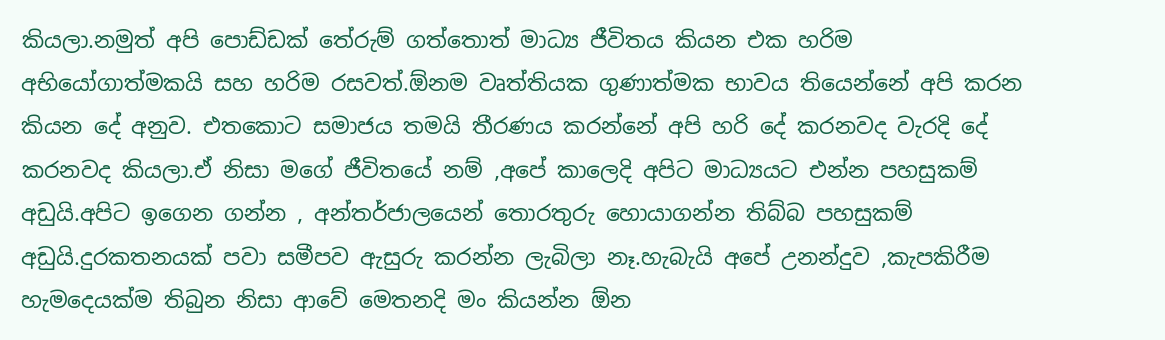කියලා.නමුත් අපි පොඩ්ඩක් තේරුම් ගත්තොත් මාධ්‍ය ජීවිතය කියන එක හරිම අභියෝගාත්මකයි සහ හරිම රසවත්.ඕනම වෘත්තියක ගුණාත්මක භාවය තියෙන්නේ අපි කරන කියන දේ අනුව. එතකොට සමාජය තමයි තීරණය කරන්නේ අපි හරි දේ කරනවද වැරදි දේ කරනවද කියලා.ඒ නිසා මගේ ජීවිතයේ නම් ,අපේ කාලෙදි අපිට මාධ්‍යයට එන්න පහසුකම් අඩුයි.අපිට ඉගෙන ගන්න , අන්තර්ජාලයෙන් තොරතුරු හොයාගන්න තිබ්බ පහසුකම් අඩුයි.දුරකතනයක් පවා සමීපව ඇසුරු කරන්න ලැබිලා නෑ.හැබැයි අපේ උනන්දුව ,කැපකිරීම හැමදෙයක්ම තිබුන නිසා ආවේ මෙතනදි මං කියන්න ඕන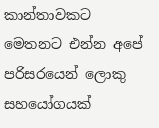කාන්තාවකට මෙතනට එන්න අපේ පරිසරයෙන් ලොකු සහයෝගයක්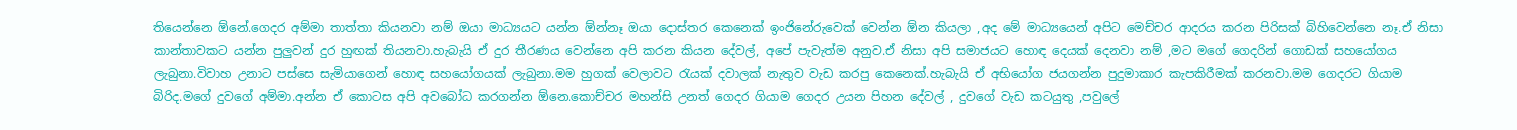තියෙන්නෙ ඕනේ.ගෙදර අම්මා තාත්තා කියනවා නම් ඔයා මාධ්‍යයට යන්න ඕන්නෑ ඔයා දොස්තර කෙනෙක් ඉංජිනේරුවෙක් වෙන්න ඕන කියලා ,අද මේ මාධ්‍යයෙන් අපිට මෙච්චර ආදරය කරන පිරිසක් බිහිවෙන්නෙ නෑ.ඒ නිසා කාන්තාවකට යන්න පුලුවන් දුර හුඟක් තියනවා.හැබැයි ඒ දුර තීරණය වෙන්නෙ අපි කරන කියන දේවල්, අපේ පැවැත්ම අනුව.ඒ නිසා අපි සමාජයට හොඳ දෙයක් දෙනවා නම් ,මට මගේ ගෙදරින් ගොඩක් සහයෝගය ලැබුනා.විවාහ උනාට පස්සෙ සැමියාගෙන් හොඳ සහයෝගයක් ලැබුනා.මම හුගක් වෙලාවට රැයක් දවාලක් නැතුව වැඩ කරපු කෙනෙක්.හැබැයි ඒ අභියෝග ජයගන්න පුදුමාකාර කැපකිරීමක් කරනවා.මම ගෙදරට ගියාම බිරිද.මගේ දුවගේ අම්මා.අන්න ඒ කොටස අපි අවබෝධ කරගන්න ඕනෙ.කොච්චර මහන්සි උනත් ගෙදර ගියාම ගෙදර උයන පිහන දේවල් , දුවගේ වැඩ කටයුතු ,පවුලේ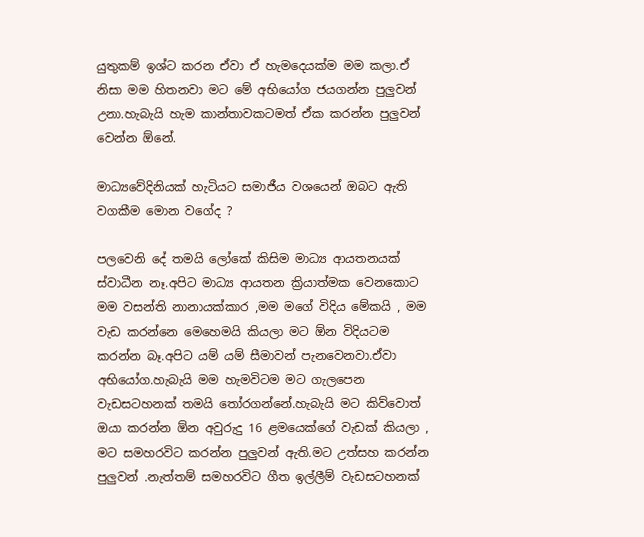යුතුකම් ඉශ්ට කරන ඒවා ඒ හැමදෙයක්ම මම කලා.ඒ නිසා මම හිතනවා මට මේ අභියෝග ජයගන්න පුලුවන් උනා.හැබැයි හැම කාන්තාවකටමත් ඒක කරන්න පුලුවන් වෙන්න ඕනේ.

මාධ්‍යවේදිනියක් හැටියට සමාජීය වශයෙන් ඔබට ඇති වගකීම මොන වගේද ?

පලවෙනි දේ තමයි ලෝකේ කිසිම මාධ්‍ය ආයතනයක් ස්වාධීන නෑ.අපිට මාධ්‍ය ආයතන ක්‍රියාත්මක වෙනකොට මම වසන්ති නානායක්කාර ,මම මගේ විදිය මේකයි , මම වැඩ කරන්නෙ මෙහෙමයි කියලා මට ඕන විදියටම කරන්න බෑ.අපිට යම් යම් සීමාවන් පැනවෙනවා.ඒවා අභියෝග.හැබැයි මම හැමවිටම මට ගැලපෙන වැඩසටහනක් තමයි තෝරගන්නේ.හැබැයි මට කිව්වොත් ඔයා කරන්න ඕන අවුරුදු 16 ළමයෙක්ගේ වැඩක් කියලා , මට සමහරවිට කරන්න පුලුවන් ඇති.මට උත්සහ කරන්න පුලුවන් .නැත්තම් සමහරවිට ගීත ඉල්ලීම් වැඩසටහනක්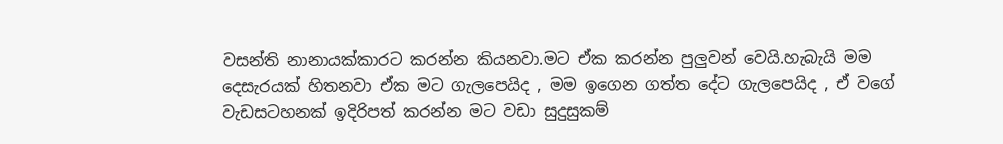වසන්ති නානායක්කාරට කරන්න කියනවා.මට ඒක කරන්න පුලුවන් වෙයි.හැබැයි මම දෙසැරයක් හිතනවා ඒක මට ගැලපෙයිද , මම ඉගෙන ගත්ත දේට ගැලපෙයිද , ඒ වගේ වැඩසටහනක් ඉදිරිපත් කරන්න මට වඩා සුදුසුකම්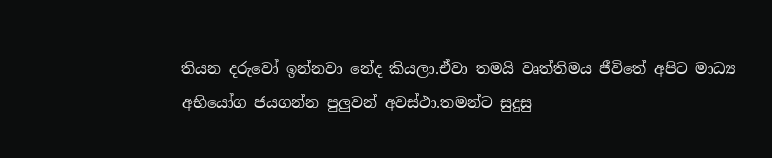තියන දරුවෝ ඉන්නවා නේද කියලා.ඒවා තමයි වෘත්තිමය ජීවිතේ අපිට මාධ්‍ය අභියෝග ජයගන්න පුලුවන් අවස්ථා.තමන්ට සුදුසු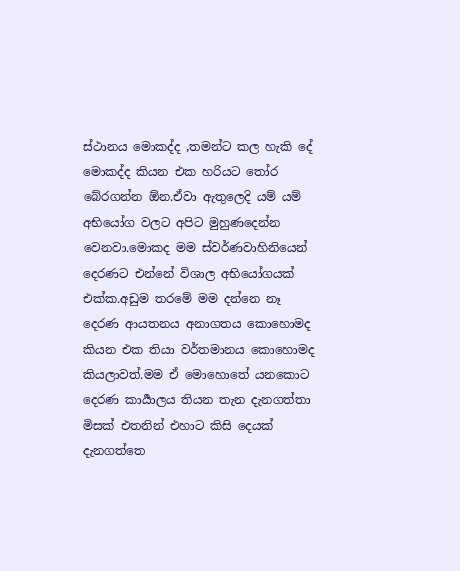ස්ථානය මොකද්ද ,තමන්ට කල හැකි දේ මොකද්ද කියන එක හරියට තෝර බේරගන්න ඕන.ඒවා ඇතුලෙදි යම් යම් අභියෝග වලට අපිට මුහුණදෙන්න වෙනවා.මොකද මම ස්වර්ණවාහිනියෙන් දෙරණට එන්නේ විශාල අභියෝගයක් එක්ක.අඩුම තරමේ මම දන්නෙ නෑ දෙරණ ආයතනය අනාගතය කොහොමද කියන එක තියා වර්තමානය කොහොමද කියලාවත්.මම ඒ මොහොතේ යනකොට දෙරණ කාර්‍යාලය තියන තැන දැනගත්තා මිසක් එතනින් එහාට කිසි දෙයක් දැනගත්තෙ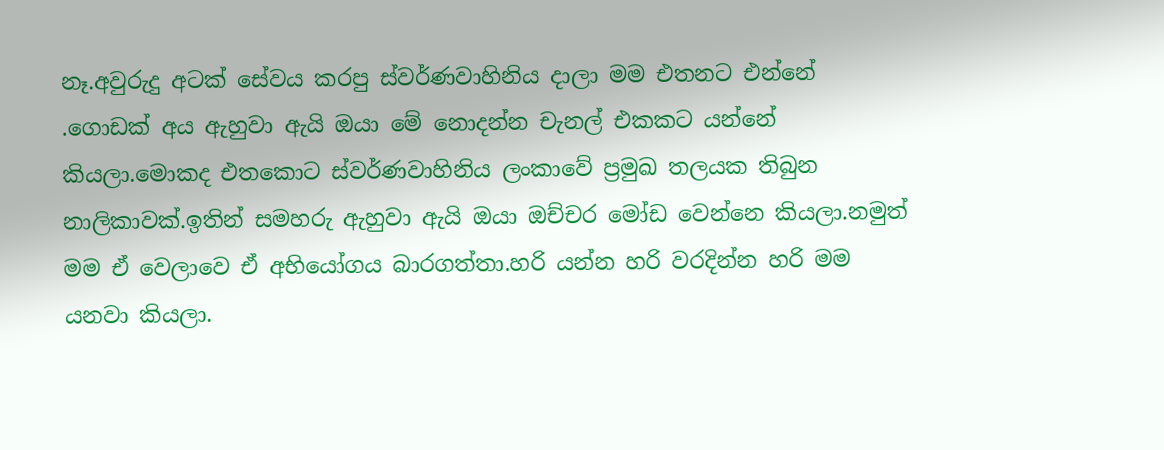නෑ.අවුරුදු අටක් සේවය කරපු ස්වර්ණවාහිනිය දාලා මම එතනට එන්නේ .ගොඩක් අය ඇහුවා ඇයි ඔයා මේ නොදන්න චැනල් එකකට යන්නේ කියලා.මොකද එතකොට ස්වර්ණවාහිනිය ලංකාවේ ප්‍රමුඛ තලයක තිබුන නාලිකාවක්.ඉතින් සමහරු ඇහුවා ඇයි ඔයා ඔච්චර මෝඩ වෙන්නෙ කියලා.නමුත් මම ඒ වෙලාවෙ ඒ අභියෝගය බාරගත්තා.හරි යන්න හරි වරදින්න හරි මම යනවා කියලා.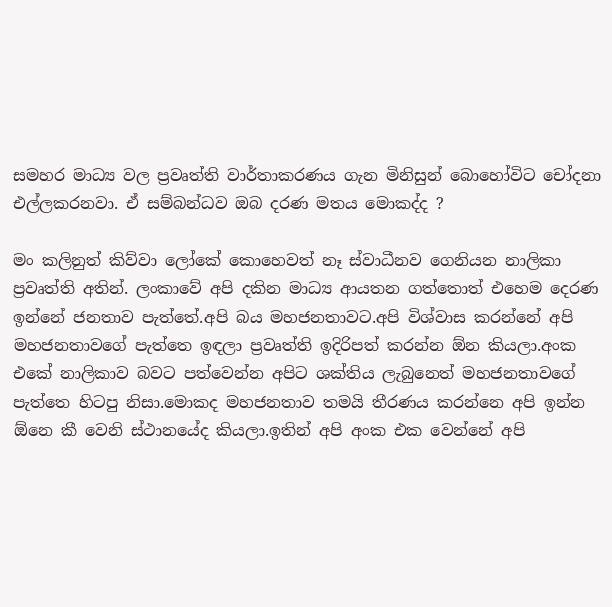සමහර මාධ්‍ය වල ප්‍රවෘත්ති වාර්තාකරණය ගැන මිනිසුන් බොහෝවිට චෝදනා එල්ලකරනවා. ඒ සම්බන්ධව ඔබ දරණ මතය මොකද්ද ?

මං කලිනුත් කිව්වා ලෝකේ කොහෙවත් නෑ ස්වාධීනව ගෙනියන නාලිකා ප්‍රවෘත්ති අතින්. ලංකාවේ අපි දකින මාධ්‍ය ආයතන ගත්තොත් එහෙම දෙරණ ඉන්නේ ජනතාව පැත්තේ.අපි බය මහජනතාවට.අපි විශ්වාස කරන්නේ අපි මහජනතාවගේ පැත්තෙ ඉඳලා ප්‍රවෘත්ති ඉදිරිපත් කරන්න ඕන කියලා.අංක එකේ නාලිකාව බවට පත්වෙන්න අපිට ශක්තිය ලැබුනෙත් මහජනතාවගේ පැත්තෙ හිටපු නිසා.මොකද මහජනතාව තමයි තීරණය කරන්නෙ අපි ඉන්න ඕනෙ කී වෙනි ස්ථානයේද කියලා.ඉතින් අපි අංක එක වෙන්නේ අපි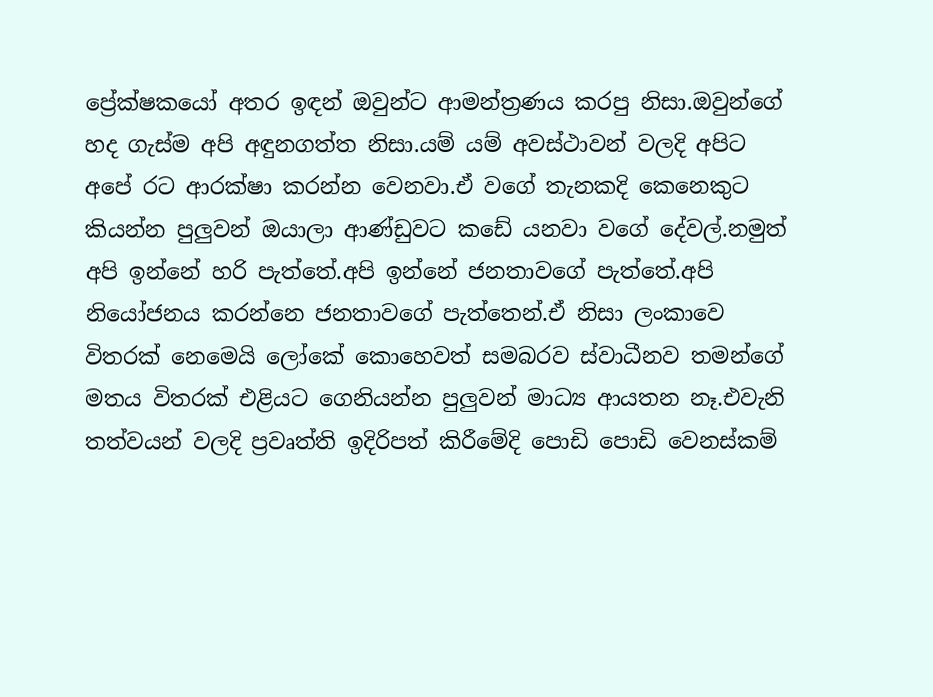ප්‍රේක්ෂකයෝ අතර ඉඳන් ඔවුන්ට ආමන්ත්‍රණය කරපු නිසා.ඔවුන්ගේ හද ගැස්ම අපි අඳුනගත්ත නිසා.යම් යම් අවස්ථාවන් වලදි අපිට අපේ රට ආරක්ෂා කරන්න වෙනවා.ඒ වගේ තැනකදි කෙනෙකුට කියන්න පුලුවන් ඔයාලා ආණ්ඩුවට කඩේ යනවා වගේ දේවල්.නමුත් අපි ඉන්නේ හරි පැත්තේ.අපි ඉන්නේ ජනතාවගේ පැත්තේ.අපි නියෝජනය කරන්නෙ ජනතාවගේ පැත්තෙන්.ඒ නිසා ලංකාවෙ විතරක් නෙමෙයි ලෝකේ කොහෙවත් සමබරව ස්වාධීනව තමන්ගේ මතය විතරක් එළියට ගෙනියන්න පුලුවන් මාධ්‍ය ආයතන නෑ.එවැනි තත්වයන් වලදි ප්‍රවෘත්ති ඉදිරිපත් කිරීමේදි පොඩි පොඩි වෙනස්කම්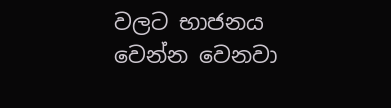වලට භාජනය වෙන්න වෙනවා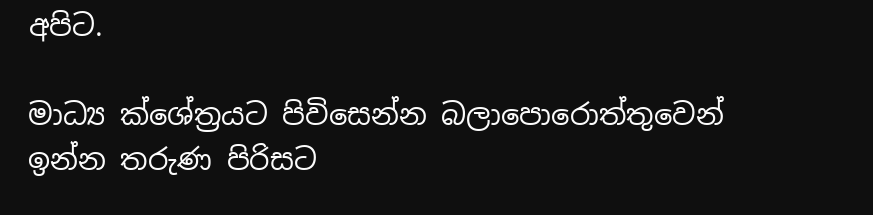අපිට.

මාධ්‍ය ක්ශේත්‍රයට පිවිසෙන්න බලාපොරොත්තුවෙන් ඉන්න තරුණ පිරිසට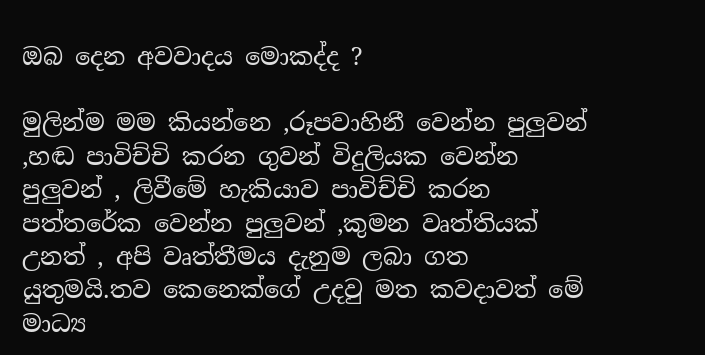ඔබ දෙන අවවාදය මොකද්ද ?

මුලින්ම මම කියන්නෙ ,රූපවාහිනී වෙන්න පුලුවන් ,හඬ පාවිච්චි කරන ගුවන් විදුලියක වෙන්න පුලුවන් , ලිවීමේ හැකියාව පාවිච්චි කරන පත්තරේක වෙන්න පුලුවන් ,කුමන වෘත්තියක් උනත් , අපි වෘත්තීමය දැනුම ලබා ගත යුතුමයි.තව කෙනෙක්ගේ උදවු මත කවදාවත් මේ මාධ්‍ය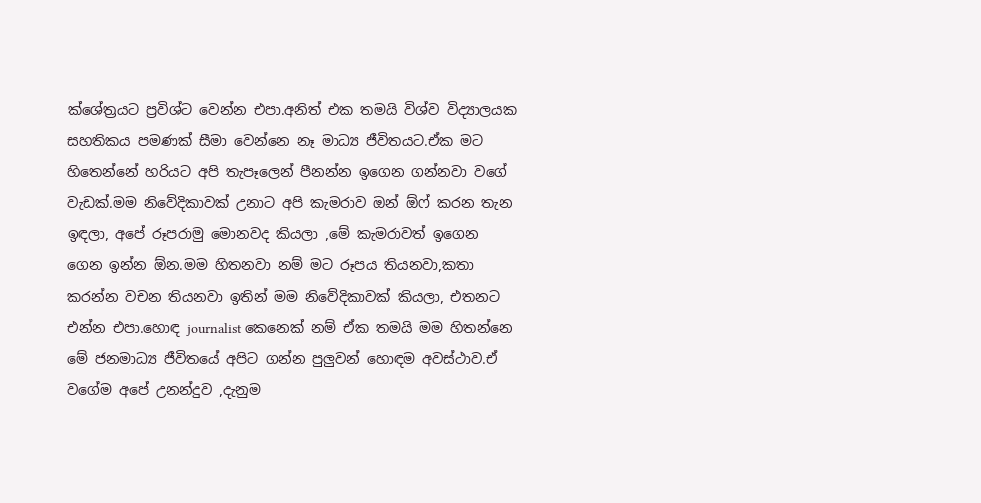ක්ශේත්‍රයට ප්‍රවිශ්ට වෙන්න එපා.අනිත් එක තමයි විශ්ව විද්‍යාලයක සහතිකය පමණක් සීමා වෙන්නෙ නෑ මාධ්‍ය ජීවිතයට.ඒක මට හිතෙන්නේ හරියට අපි තැපෑලෙන් පීනන්න ඉගෙන ගන්නවා වගේ වැඩක්.මම නිවේදිකාවක් උනාට අපි කැමරාව ඔන් ඕෆ් කරන තැන ඉඳලා, අපේ රූපරාමු මොනවද කියලා ,මේ කැමරාවත් ඉගෙන ගෙන ඉන්න ඕන.මම හිතනවා නම් මට රූපය තියනවා,කතා කරන්න වචන තියනවා ඉතින් මම නිවේදිකාවක් කියලා, එතනට එන්න එපා.හොඳ journalist කෙනෙක් නම් ඒක තමයි මම හිතන්නෙ මේ ජනමාධ්‍ය ජීවිතයේ අපිට ගන්න පුලුවන් හොඳම අවස්ථාව.ඒ වගේම අපේ උනන්දුව ,දැනුම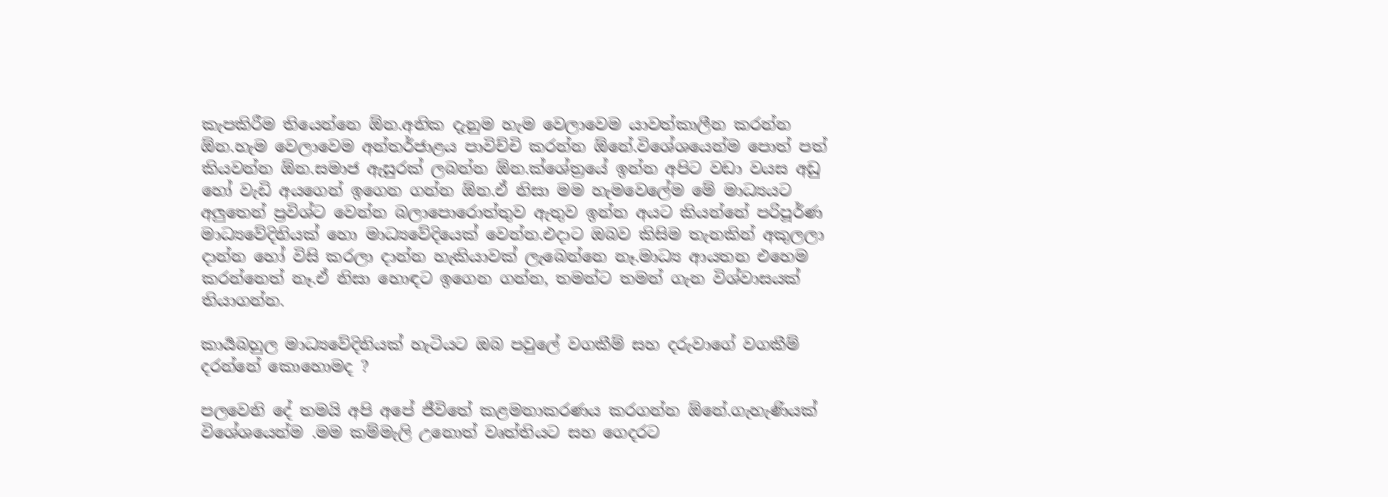කැපකිරීම තියෙන්නෙ ඕන.අනික දැනුම හැම වෙලාවෙම යාවත්කාලීන කරන්න ඕන.හැම වෙලාවෙම අන්තර්ජාළය පාවිච්චි කරන්න ඕනේ.විශේශයෙන්ම පොත් පත් කියවන්න ඕන.සමාජ ඇසුරක් ලබන්න ඕන.ක්ශේත්‍රයේ ඉන්න අපිට වඩා වයස අඩු හෝ වැඩි අයගෙන් ඉගෙන ගන්න ඕන.ඒ නිසා මම හැමවෙලේම මේ මාධ්‍යයට අලුතෙන් ප්‍රවිශ්ට වෙන්න බලාපොරොත්තුව ඇතුව ඉන්න අයට කියන්නේ පරිපූර්ණ මාධ්‍යවේදිනියක් හො මාධ්‍යවේදියෙක් වෙන්න.එදාට ඔබව කිසිම තැනකින් අකුලලා දාන්න හෝ විසි කරලා දාන්න හැකියාවක් ලැබෙන්නෙ නෑ.මාධ්‍ය ආයතන එහෙම කරන්නෙත් නෑ.ඒ නිසා හොඳට ඉගෙන ගන්න, තමන්ට තමන් ගැන විශ්වාසයක් තියාගන්න.

කාර්‍යබහුල මාධ්‍යවේදිනියක් හැටියට ඔබ පවුලේ වගකීම් සහ දරුවාගේ වගකීම් දරන්නේ කොහොමද ?

පලවෙනි දේ තමයි අපි අපේ ජීවිතේ කළමනාකරණය කරගන්න ඕනේ.ගැහැණියක් විශේශයෙන්ම .මම කම්මැලි උනොත් වෘත්තියට සහ ගෙදරට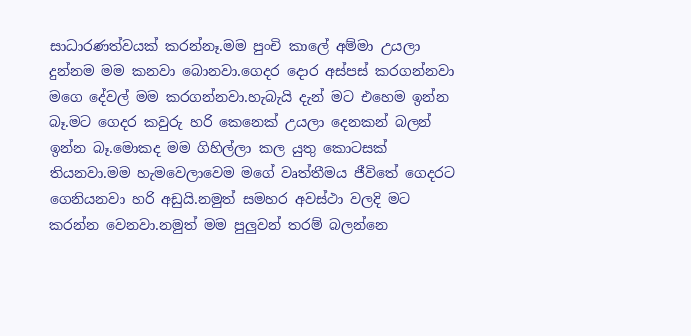සාධාරණත්වයක් කරන්නෑ.මම පුංචි කාලේ අම්මා උයලා දුන්නම මම කනවා බොනවා.ගෙදර දොර අස්පස් කරගන්නවා මගෙ දේවල් මම කරගන්නවා.හැබැයි දැන් මට එහෙම ඉන්න බෑ.මට ගෙදර කවුරු හරි කෙනෙක් උයලා දෙනකන් බලන් ඉන්න බෑ.මොකද මම ගිහිල්ලා කල යුතු කොටසක් තියනවා.මම හැමවෙලාවෙම මගේ වෘත්තීමය ජීවිතේ ගෙදරට ගෙනියනවා හරි අඩුයි.නමුත් සමහර අවස්ථා වලදි මට කරන්න වෙනවා.නමුත් මම පුලුවන් තරම් බලන්නෙ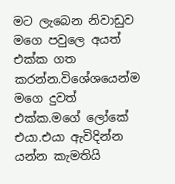මට ලැබෙන නිවාඩුව මගෙ පවුලෙ අයත් එක්ක ගත කරන්න.විශේශයෙන්ම මගෙ දුවත් එක්ක.මගේ ලෝකේ එයා.එයා ඇවිදින්න යන්න කැමතියි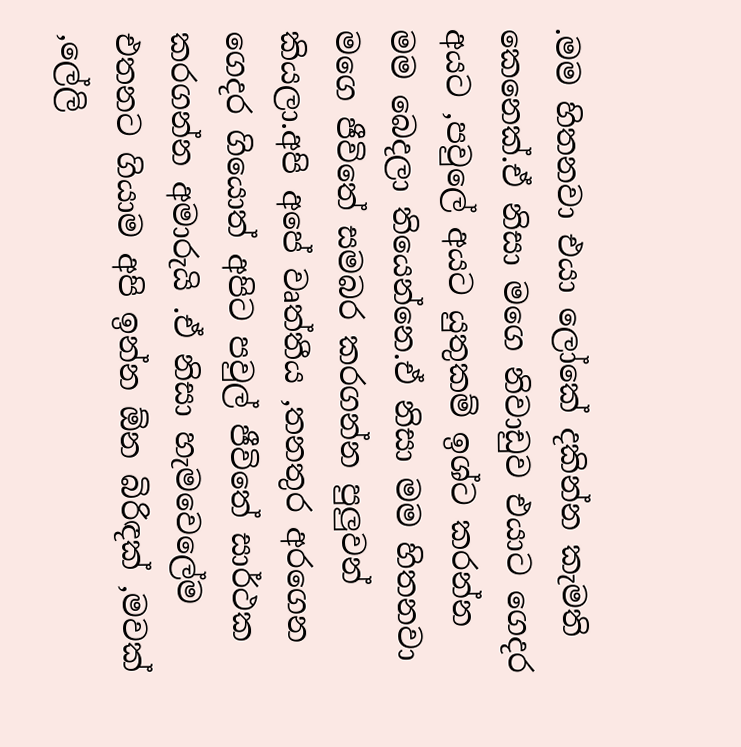.මම හිතනවා එයා ලෝකේ දකින්න කැමති කෙනෙක්.ඒ නිසා මගෙ නිවාඩුව එයාට ගෙදර අයට ,පවුලේ අයට යුතුකම් ඉශ්ට කරන්න මම බෙදලා තියෙන්නෙ.ඒ නිසා මම හිතනවා මගෙ ජීවිතේ සමබර කරගන්න පුලුවන් කියලා.අපි අපේ වෘත්තීය ,තනතුර අරගෙන ගෙදර ගියොත් අපිට පවුල් ජීවිතේ සාර්ථක කරගන්න අමාරුයි .ඒ නිසා හැමවෙලේම එතනට ගියාම අපි ඉන්න ඕන බිරිඳක් ,මවක් ,ලේලි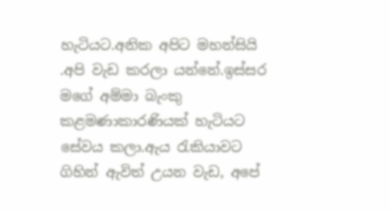හැටියට.අනික අපිට මහන්සියි .අපි වැඩ කරලා යන්නේ.ඉස්සර මගේ අම්මා බැංකු කළමණාකාරණියක් හැටියට සේවය කලා.ඇය රැකියාවට ගිහින් ඇවිත් උයන වැඩ, අපේ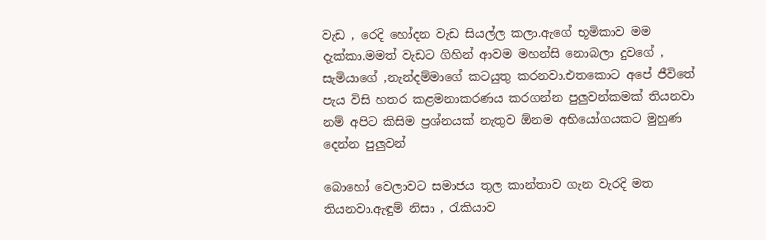වැඩ , රෙදි හෝදන වැඩ සියල්ල කලා.ඇගේ භූමිකාව මම දැක්කා.මමත් වැඩට ගිහින් ආවම මහන්සි නොබලා දුවගේ , සැමියාගේ ,නැන්දම්මාගේ කටයුතු කරනවා.එතකොට අපේ ජීවිතේ පැය විසි හතර කළමනාකරණය කරගන්න පුලුවන්කමක් තියනවා නම් අපිට කිසිම ප්‍රශ්නයක් නැතුව ඕනම අභියෝගයකට මුහුණ දෙන්න පුලුවන්

බොහෝ වෙලාවට සමාජය තුල කාන්තාව ගැන වැරදි මත තියනවා.ඇඳුම් නිසා , රැකියාව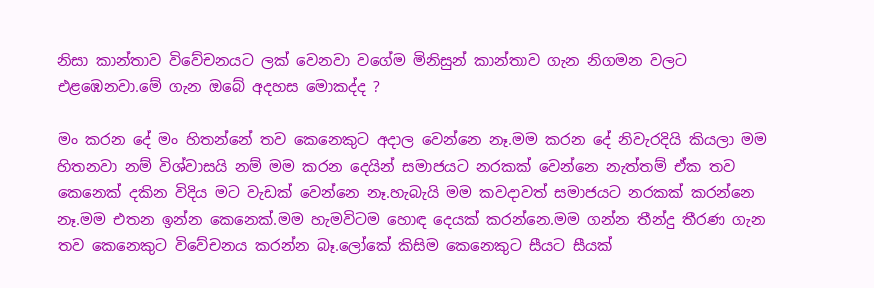නිසා කාන්තාව විවේචනයට ලක් වෙනවා වගේම මිනිසුන් කාන්තාව ගැන නිගමන වලට එළඹෙනවා.මේ ගැන ඔබේ අදහස මොකද්ද ?

මං කරන දේ මං හිතන්නේ තව කෙනෙකුට අදාල වෙන්නෙ නෑ.මම කරන දේ නිවැරදියි කියලා මම හිතනවා නම් විශ්වාසයි නම් මම කරන දෙයින් සමාජයට නරකක් වෙන්නෙ නැත්තම් ඒක තව කෙනෙක් දකින විදිය මට වැඩක් වෙන්නෙ නෑ.හැබැයි මම කවදාවත් සමාජයට නරකක් කරන්නෙ නෑ.මම එතන ඉන්න කෙනෙක්.මම හැමවිටම හොඳ දෙයක් කරන්නෙ.මම ගන්න තීන්දු තීරණ ගැන තව කෙනෙකුට විවේචනය කරන්න බෑ.ලෝකේ කිසිම කෙනෙකුට සීයට සීයක්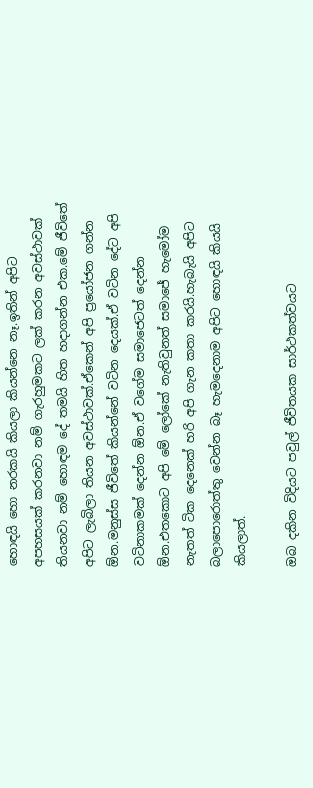හොඳයි හො නරකයි කියලා කියන්නෙ නෑ.ඉතින් අපිට අපහසයක් කරනවා නම් ගැරහුමකට ලක් කරන අවස්ථාවක් තියනවා නම් හොඳම දේ තමයි හිත හදාගන්න එක.මේ ජීවිතේ අපිට ලැබිලා තියන අවස්ථාවක්.ඒකෙන් අපි ප්‍රයෝජන ගන්න ඕන.මනුස්ස ජීවිතේ කියන්නේ වටින දෙයක්.ඒ වටින දේට අපි වටිනාකමක් දෙන්න ඕන.ඒ වගේම සමාජෙටත් දෙන්න ඕන.එතකොට අපි මේ ලෝකේ නැතිවුනත් සමාජේ හැමෝම නැතත් ටික දෙනෙක් හරි අපි ගැන කතා කරයි.හැබැයි අපිට බලාපොරොත්තු වෙන්න බෑ හැමදෙනාම අපිට හොඳයි කියයි කියලාත්.

ඔබ දකින විදියට පවුල් ජීවිතයක සාර්ථකත්වයට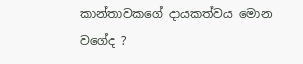කාන්තාවකගේ දායකත්වය මොන වගේද ?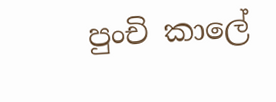පුංචි කාලේ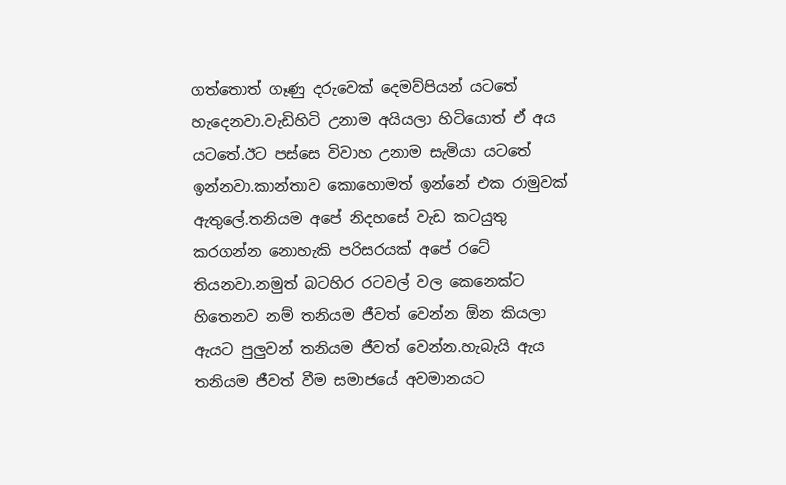ගත්තොත් ගෑණු දරුවෙක් දෙමව්පියන් යටතේ හැදෙනවා.වැඩිහිටි උනාම අයියලා හිටියොත් ඒ අය යටතේ.ඊට පස්සෙ විවාහ උනාම සැමියා යටතේ ඉන්නවා.කාන්තාව කොහොමත් ඉන්නේ එක රාමුවක් ඇතුලේ.තනියම අපේ නිදහසේ වැඩ කටයුතු කරගන්න නොහැකි පරිසරයක් අපේ රටේ තියනවා.නමුත් බටහිර රටවල් වල කෙනෙක්ට හිතෙනව නම් තනියම ජීවත් වෙන්න ඕන කියලා ඇයට පුලුවන් තනියම ජීවත් වෙන්න.හැබැයි ඇය තනියම ජීවත් වීම සමාජයේ අවමානයට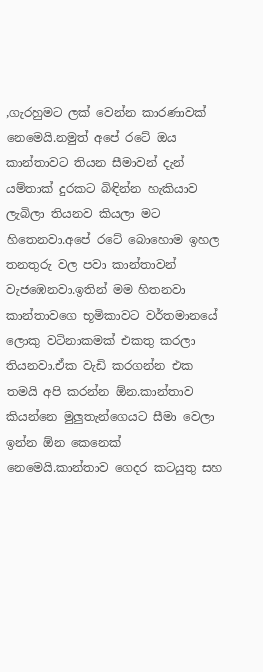,ගැරහුමට ලක් වෙන්න කාරණාවක් නෙමෙයි.නමුත් අපේ රටේ ඔය කාන්තාවට තියන සීමාවන් දැන් යම්තාක් දුරකට බිඳින්න හැකියාව ලැබිලා තියනව කියලා මට හිතෙනවා.අපේ රටේ බොහොම ඉහල තනතුරු වල පවා කාන්තාවන් වැජඹෙනවා.ඉතින් මම හිතනවා කාන්තාවගෙ භූමිකාවට වර්තමානයේ ලොකු වටිනාකමක් එකතු කරලා තියනවා.ඒක වැඩි කරගන්න එක තමයි අපි කරන්න ඕන.කාන්තාව කියන්නෙ මුලුතැන්ගෙයට සීමා වෙලා ඉන්න ඕන කෙනෙක් නෙමෙයි.කාන්තාව ගෙදර කටයුතු සහ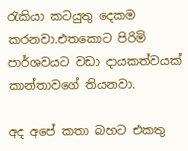රැකියා කටයුතු දෙකම කරනවා.එතකොට පිරිමි පාර්ශවයට වඩා දායකත්වයක් කාන්තාවගේ තියනවා.

අද අපේ කතා බහට එකතු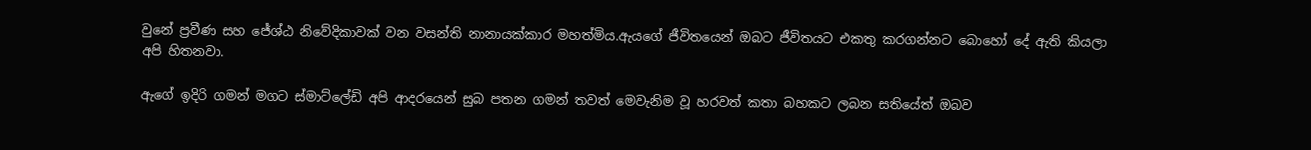වුනේ ප්‍රවීණ සහ ජේශ්ඨ නිවේදිකාවක් වන වසන්ති නානායක්කාර මහත්මිය.ඇයගේ ජීවිතයෙන් ඔබට ජීවිතයට එකතු කරගන්නට බොහෝ දේ ඇති කියලා අපි හිතනවා.

ඇගේ ඉදිරි ගමන් මගට ස්මාට්ලේඩි අපි ආදරයෙන් සුබ පතන ගමන් තවත් මෙවැනිම වූ හරවත් කතා බහකට ලබන සතියේත් ඔබව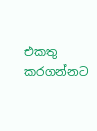එකතු කරගන්නට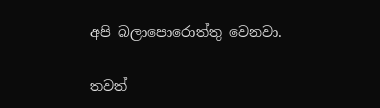අපි බලාපොරොත්තු වෙනවා.

තවත්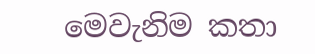මෙවැනිම කතා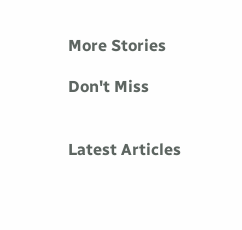More Stories

Don't Miss


Latest Articles